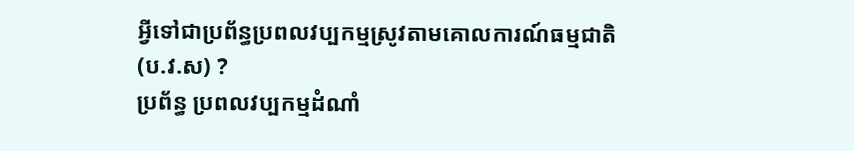អ្វីទៅជាប្រព័ន្ធប្រពលវប្បកម្មស្រូវតាមគោលការណ៍ធម្មជាតិ (ប.វ.ស) ?
ប្រព័ន្ធ ប្រពលវប្បកម្មដំណាំ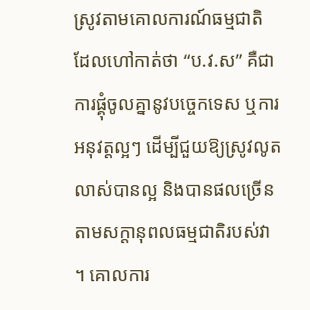ស្រូវតាមគោលការណ៍ធម្មជាតិ ដែលហៅកាត់ថា “ប.វ.ស” គឺជាការផ្គុំចូលគ្នានូវបច្ចេកទេស ឬការអនុវត្ដល្អៗ ដើម្បីជួយឱ្យស្រូវលូតលាស់បានល្អ និងបានផលច្រើនតាមសក្ដានុពលធម្មជាតិរបស់វា ។ គោលការ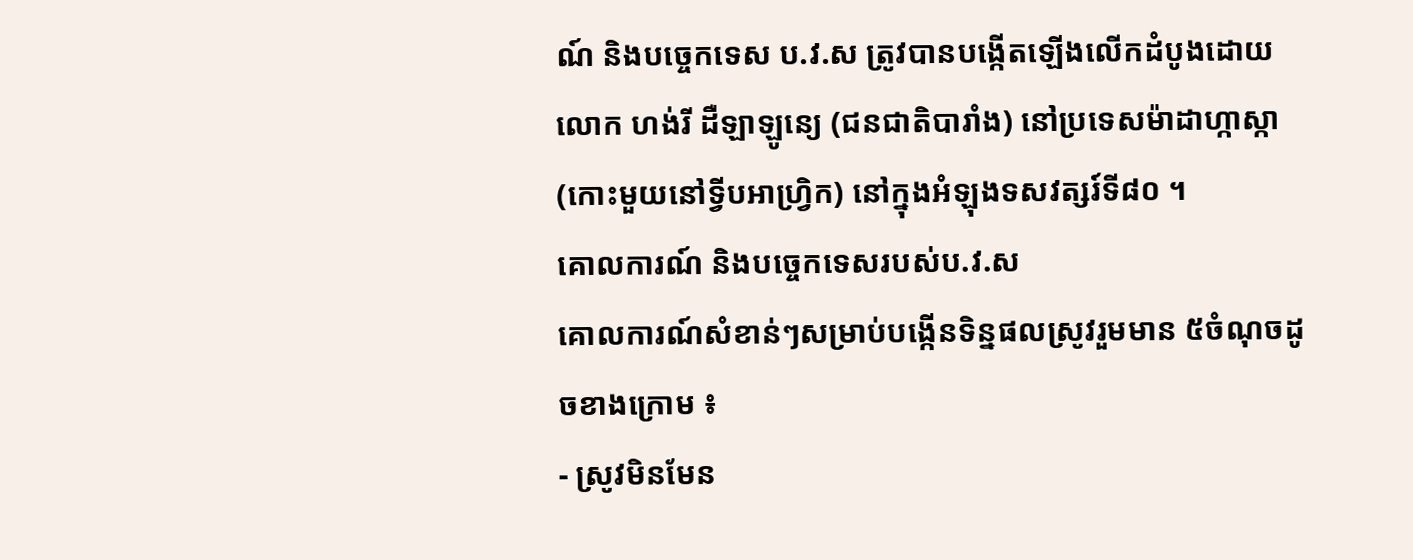ណ៍ និងបច្ចេកទេស ប.វ.ស ត្រូវបានបង្កើតឡើងលើកដំបូងដោយលោក ហង់រី ដឺឡាឡូន្យេ (ជនជាតិបារាំង) នៅប្រទេសម៉ាដាហ្កាស្កា (កោះមួយនៅទ្វីបអាហ្វ្រិក) នៅក្នុងអំឡុងទសវត្សរ៍ទី៨០ ។
គោលការណ៍ និងបច្ចេកទេសរបស់ប.វ.ស
គោលការណ៍សំខាន់ៗសម្រាប់បង្កើនទិន្នផលស្រូវរួមមាន ៥ចំណុចដូចខាងក្រោម ៖
- ស្រូវមិនមែន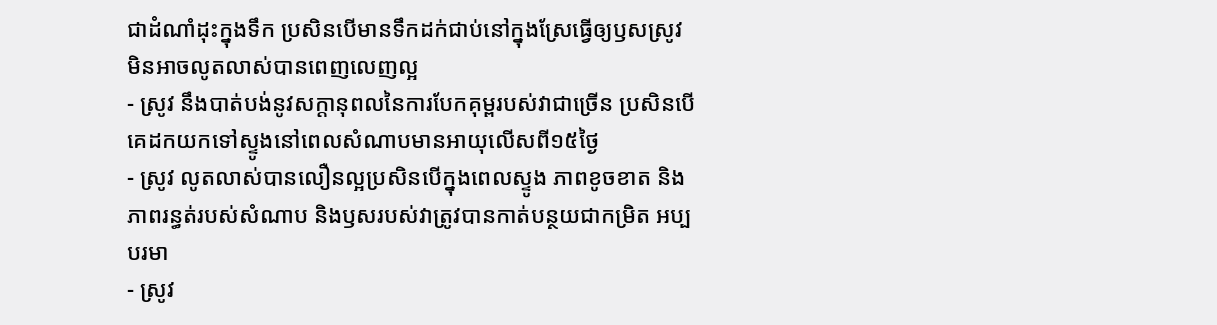ជាដំណាំដុះក្នុងទឹក ប្រសិនបើមានទឹកដក់ជាប់នៅក្នុងស្រែធ្វើឲ្យឫសស្រូវមិនអាចលូតលាស់បានពេញលេញល្អ
- ស្រូវ នឹងបាត់បង់នូវសក្ដានុពលនៃការបែកគុម្ពរបស់វាជាច្រើន ប្រសិនបើគេដកយកទៅស្ទូងនៅពេលសំណាបមានអាយុលើសពី១៥ថ្ងៃ
- ស្រូវ លូតលាស់បានលឿនល្អប្រសិនបើក្នុងពេលស្ទូង ភាពខូចខាត និងភាពរន្ធត់របស់សំណាប និងឫសរបស់វាត្រូវបានកាត់បន្ថយជាកម្រិត អប្បបរមា
- ស្រូវ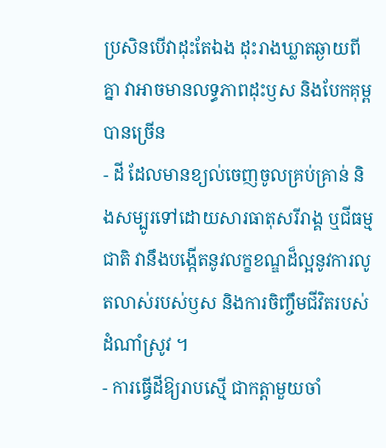ប្រសិនបើវាដុះតែឯង ដុះរាងឃ្លាតឆ្ងាយពីគ្នា វាអាចមានលទ្ធភាពដុះឫស និងបែកគុម្ពបានច្រើន
- ដី ដែលមានខ្យល់ចេញចូលគ្រប់គ្រាន់ និងសម្បូរទៅដោយសារធាតុសរីរាង្គ ឬជីធម្មជាតិ វានឹងបង្កើតនូវលក្ខខណ្ឌដ៏ល្អនូវការលូតលាស់របស់ឫស និងការចិញ្ចឹមជីវិតរបស់ដំណាំស្រូវ ។
- ការធ្វើដីឱ្យរាបស្មើ ជាកត្ដាមួយចាំ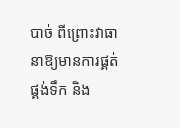បាច់ ពីព្រោះវាធានាឱ្យមានការផ្គត់ផ្គង់ទឹក និង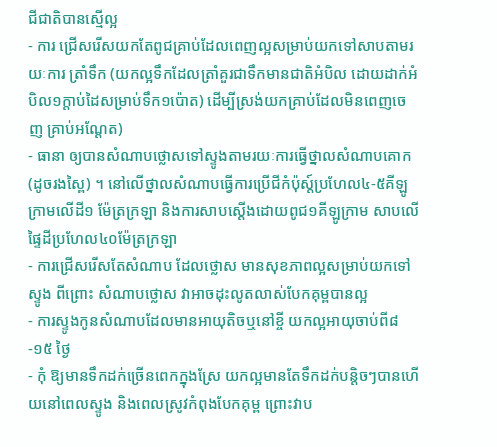ជីជាតិបានស្មើល្អ
- ការ ជ្រើសរើសយកតែពូជគ្រាប់ដែលពេញល្អសម្រាប់យកទៅសាបតាមរយៈការ ត្រាំទឹក (យកល្អទឹកដែលត្រាំគួរជាទឹកមានជាតិអំបិល ដោយដាក់អំបិល១ក្ដាប់ដៃសម្រាប់ទឹក១ប៉ោត) ដើម្បីស្រង់យកគ្រាប់ដែលមិនពេញចេញ គ្រាប់អណ្ដែត)
- ធានា ឲ្យបានសំណាបថ្លោសទៅស្ទូងតាមរយៈការធ្វើថ្នាលសំណាបគោក (ដូចរងស្ពៃ) ។ នៅលើថ្នាលសំណាបធ្វើការប្រើជីកំប៉ុស្ត៍ប្រហែល៤-៥គីឡូក្រាមលើដី១ ម៉ែត្រក្រឡា និងការសាបស្ដើងដោយពូជ១គីឡូក្រាម សាបលើផ្ទៃដីប្រហែល៤០ម៉ែត្រក្រឡា
- ការជ្រើសរើសតែសំណាប ដែលថ្លោស មានសុខភាពល្អសម្រាប់យកទៅស្ទូង ពីព្រោះ សំណាបថ្លោស វាអាចដុះលូតលាស់បែកគុម្ពបានល្អ
- ការស្ទូងកូនសំណាបដែលមានអាយុតិចឬនៅខ្ចី យកល្អអាយុចាប់ពី៨-១៥ ថ្ងៃ
- កុំ ឱ្យមានទឹកដក់ច្រើនពេកក្នុងស្រែ យកល្អមានតែទឹកដក់បន្ដិចៗបានហើយនៅពេលស្ទូង និងពេលស្រូវកំពុងបែកគុម្ព ព្រោះវាប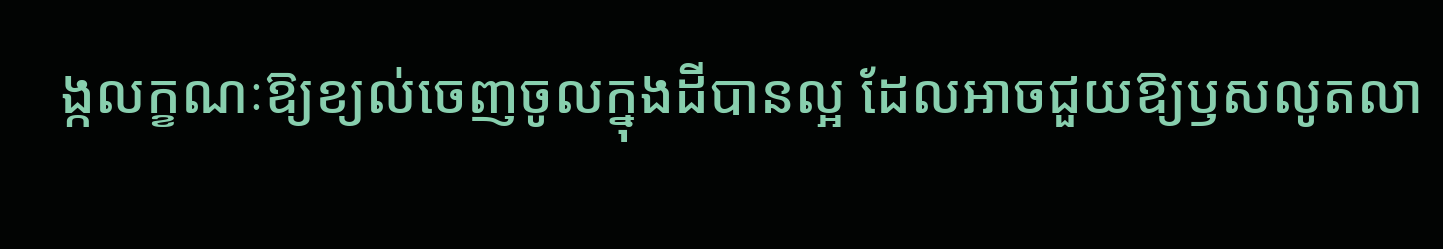ង្កលក្ខណៈឱ្យខ្យល់ចេញចូលក្នុងដីបានល្អ ដែលអាចជួយឱ្យឫសលូតលា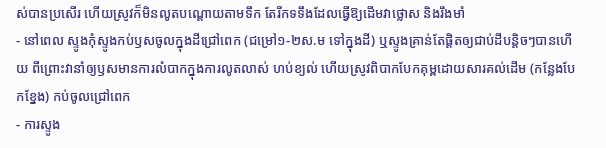ស់បានប្រសើរ ហើយស្រូវក៏មិនលូតបណ្ដោយតាមទឹក តែរីកទទឹងដែលធ្វើឱ្យដើមវាថ្លោស និងរឹងមាំ
- នៅពេល ស្ទូងកុំស្ទូងកប់ឫសចូលក្នុងដីជ្រៅពេក (ជម្រៅ១-២ស.ម ទៅក្នុងដី) ឬស្ទូងគ្រាន់តែផ្ដិតឲ្យជាប់ដីបន្ដិចៗបានហើយ ពីព្រោះវានាំឲ្យឫសមានការលំបាកក្នុងការលូតលាស់ ហប់ខ្យល់ ហើយស្រូវពិបាកបែកគុម្ពដោយសារគល់ដើម (កន្លែងបែកខ្នែង) កប់ចូលជ្រៅពេក
- ការស្ទូង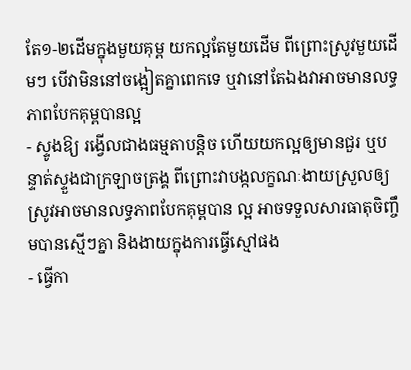តែ១-២ដើមក្នុងមួយគុម្ព យកល្អតែមួយដើម ពីព្រោះស្រូវមួយដើមៗ បើវាមិននៅចង្អៀតគ្នាពេកទេ ឬវានៅតែឯងវាអាចមានលទ្ធភាពបែកគុម្ពបានល្អ
- ស្ទូងឱ្យ រង្វើលជាងធម្មតាបន្ដិច ហើយយកល្អឲ្យមានជួរ ឬបន្ទាត់ស្ទួងជាក្រឡាចត្រង្គ ពីព្រោះវាបង្កលក្ខណៈងាយស្រួលឲ្យស្រូវអាចមានលទ្ធភាពបែកគុម្ពបាន ល្អ អាចទទួលសារធាតុចិញ្ចឹមបានស្មើៗគ្នា និងងាយក្នុងការធ្វើស្មៅផង
- ធ្វើកា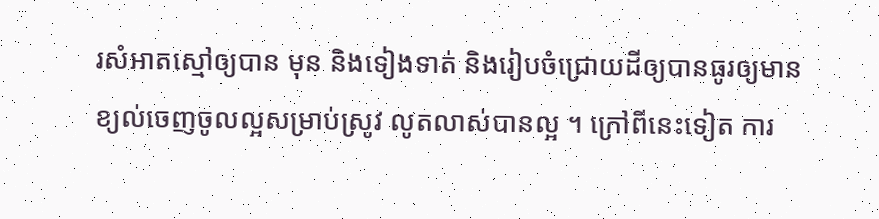រសំអាតស្មៅឲ្យបាន មុន និងទៀងទាត់ និងរៀបចំជ្រោយដីឲ្យបានធូរឲ្យមានខ្យល់ចេញចូលល្អសម្រាប់ស្រូវ លូតលាស់បានល្អ ។ ក្រៅពីនេះទៀត ការ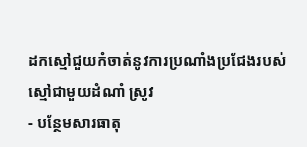ដកស្មៅជួយកំចាត់នូវការប្រណាំងប្រជែងរបស់ស្មៅជាមួយដំណាំ ស្រូវ
- បន្ថែមសារធាតុ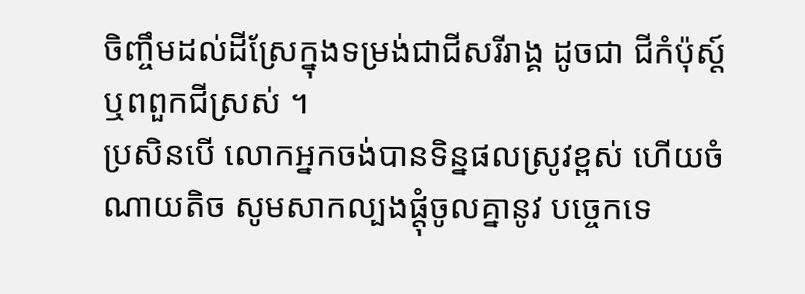ចិញ្ចឹមដល់ដីស្រែក្នុងទម្រង់ជាជីសរីរាង្គ ដូចជា ជីកំប៉ុស្ត៍ ឬពពួកជីស្រស់ ។
ប្រសិនបើ លោកអ្នកចង់បានទិន្នផលស្រូវខ្ពស់ ហើយចំណាយតិច សូមសាកល្បងផ្ដុំចូលគ្នានូវ បច្ចេកទេ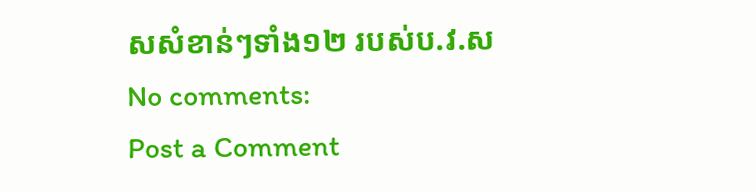សសំខាន់ៗទាំង១២ របស់ប.វ.ស
No comments:
Post a Comment